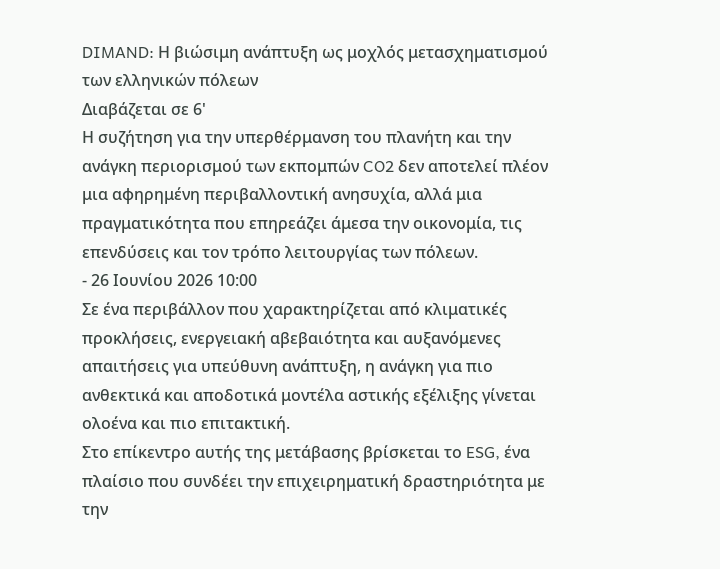DIMAND: Η βιώσιμη ανάπτυξη ως μοχλός μετασχηματισμού των ελληνικών πόλεων
Διαβάζεται σε 6'
Η συζήτηση για την υπερθέρμανση του πλανήτη και την ανάγκη περιορισμού των εκπομπών CO2 δεν αποτελεί πλέον μια αφηρημένη περιβαλλοντική ανησυχία, αλλά μια πραγματικότητα που επηρεάζει άμεσα την οικονομία, τις επενδύσεις και τον τρόπο λειτουργίας των πόλεων.
- 26 Ιουνίου 2026 10:00
Σε ένα περιβάλλον που χαρακτηρίζεται από κλιματικές προκλήσεις, ενεργειακή αβεβαιότητα και αυξανόμενες απαιτήσεις για υπεύθυνη ανάπτυξη, η ανάγκη για πιο ανθεκτικά και αποδοτικά μοντέλα αστικής εξέλιξης γίνεται ολοένα και πιο επιτακτική.
Στο επίκεντρο αυτής της μετάβασης βρίσκεται το ESG, ένα πλαίσιο που συνδέει την επιχειρηματική δραστηριότητα με την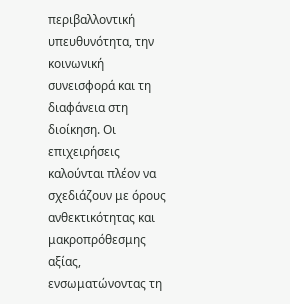περιβαλλοντική υπευθυνότητα, την κοινωνική συνεισφορά και τη διαφάνεια στη διοίκηση. Οι επιχειρήσεις καλούνται πλέον να σχεδιάζουν με όρους ανθεκτικότητας και μακροπρόθεσμης αξίας, ενσωματώνοντας τη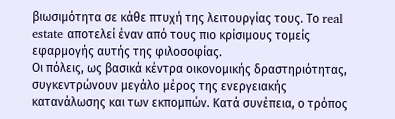βιωσιμότητα σε κάθε πτυχή της λειτουργίας τους. Το real estate αποτελεί έναν από τους πιο κρίσιμους τομείς εφαρμογής αυτής της φιλοσοφίας.
Οι πόλεις, ως βασικά κέντρα οικονομικής δραστηριότητας, συγκεντρώνουν μεγάλο μέρος της ενεργειακής κατανάλωσης και των εκπομπών. Κατά συνέπεια, ο τρόπος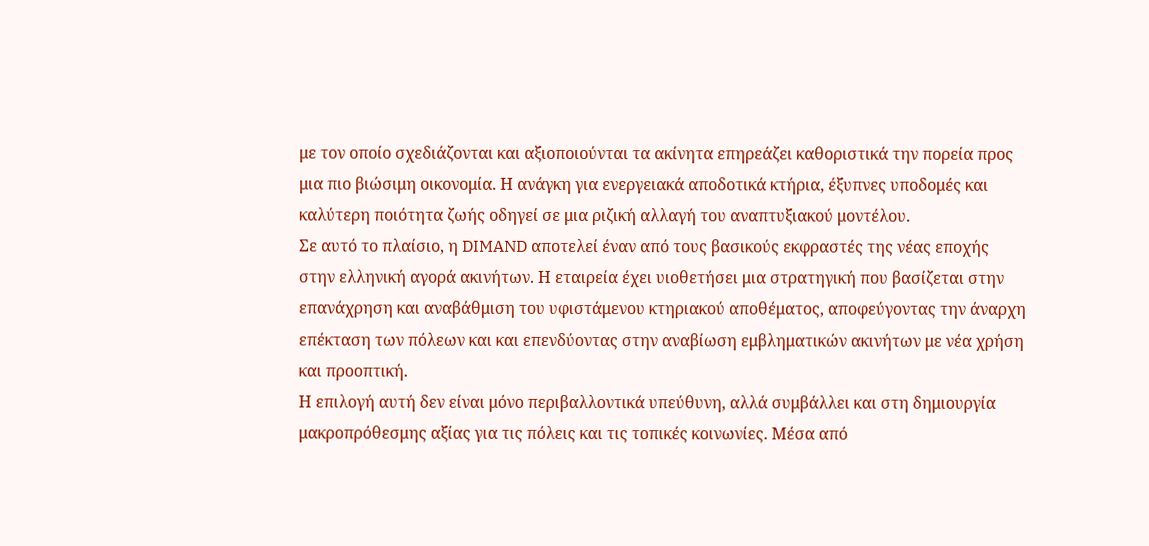με τον οποίο σχεδιάζονται και αξιοποιούνται τα ακίνητα επηρεάζει καθοριστικά την πορεία προς μια πιο βιώσιμη οικονομία. Η ανάγκη για ενεργειακά αποδοτικά κτήρια, έξυπνες υποδομές και καλύτερη ποιότητα ζωής οδηγεί σε μια ριζική αλλαγή του αναπτυξιακού μοντέλου.
Σε αυτό το πλαίσιο, η DIMAND αποτελεί έναν από τους βασικούς εκφραστές της νέας εποχής στην ελληνική αγορά ακινήτων. Η εταιρεία έχει υιοθετήσει μια στρατηγική που βασίζεται στην επανάχρηση και αναβάθμιση του υφιστάμενου κτηριακού αποθέματος, αποφεύγοντας την άναρχη επέκταση των πόλεων και και επενδύοντας στην αναβίωση εμβληματικών ακινήτων με νέα χρήση και προοπτική.
Η επιλογή αυτή δεν είναι μόνο περιβαλλοντικά υπεύθυνη, αλλά συμβάλλει και στη δημιουργία μακροπρόθεσμης αξίας για τις πόλεις και τις τοπικές κοινωνίες. Μέσα από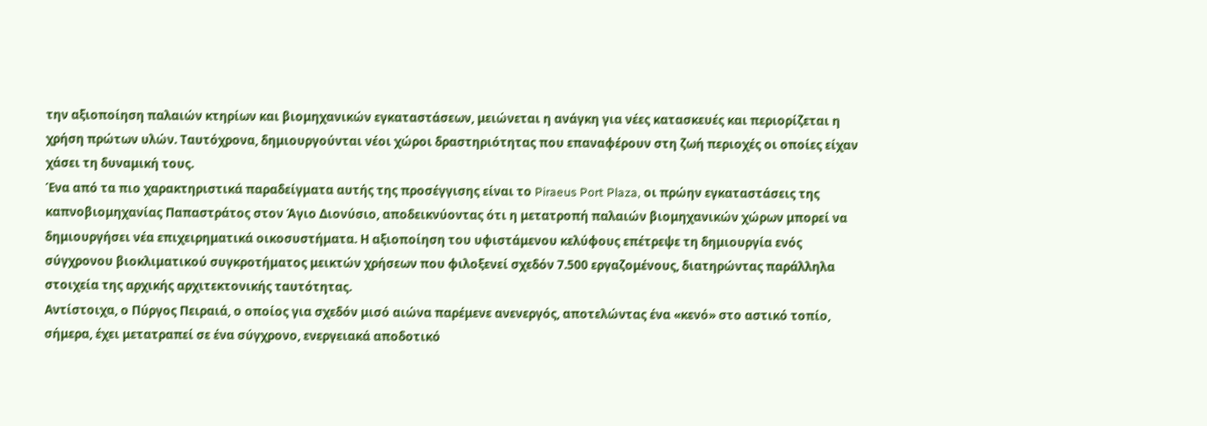την αξιοποίηση παλαιών κτηρίων και βιομηχανικών εγκαταστάσεων, μειώνεται η ανάγκη για νέες κατασκευές και περιορίζεται η χρήση πρώτων υλών. Ταυτόχρονα, δημιουργούνται νέοι χώροι δραστηριότητας που επαναφέρουν στη ζωή περιοχές οι οποίες είχαν χάσει τη δυναμική τους.
Ένα από τα πιο χαρακτηριστικά παραδείγματα αυτής της προσέγγισης είναι το Piraeus Port Plaza, οι πρώην εγκαταστάσεις της καπνοβιομηχανίας Παπαστράτος στον Άγιο Διονύσιο, αποδεικνύοντας ότι η μετατροπή παλαιών βιομηχανικών χώρων μπορεί να δημιουργήσει νέα επιχειρηματικά οικοσυστήματα. Η αξιοποίηση του υφιστάμενου κελύφους επέτρεψε τη δημιουργία ενός σύγχρονου βιοκλιματικού συγκροτήματος μεικτών χρήσεων που φιλοξενεί σχεδόν 7.500 εργαζομένους, διατηρώντας παράλληλα στοιχεία της αρχικής αρχιτεκτονικής ταυτότητας.
Αντίστοιχα, ο Πύργος Πειραιά, ο οποίος για σχεδόν μισό αιώνα παρέμενε ανενεργός, αποτελώντας ένα «κενό» στο αστικό τοπίο, σήμερα, έχει μετατραπεί σε ένα σύγχρονο, ενεργειακά αποδοτικό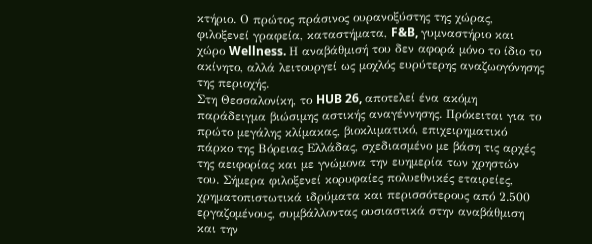κτήριο. Ο πρώτος πράσινος ουρανοξύστης της χώρας, φιλοξενεί γραφεία, καταστήματα, F&B, γυμναστήριο και χώρο Wellness. Η αναβάθμισή του δεν αφορά μόνο το ίδιο το ακίνητο, αλλά λειτουργεί ως μοχλός ευρύτερης αναζωογόνησης της περιοχής.
Στη Θεσσαλονίκη, το HUB 26, αποτελεί ένα ακόμη παράδειγμα βιώσιμης αστικής αναγέννησης. Πρόκειται για το πρώτο μεγάλης κλίμακας, βιοκλιματικό, επιχειρηματικό πάρκο της Βόρειας Ελλάδας, σχεδιασμένο με βάση τις αρχές της αειφορίας και με γνώμονα την ευημερία των χρηστών του. Σήμερα φιλοξενεί κορυφαίες πολυεθνικές εταιρείες, χρηματοπιστωτικά ιδρύματα και περισσότερους από 2.500 εργαζομένους, συμβάλλοντας ουσιαστικά στην αναβάθμιση και την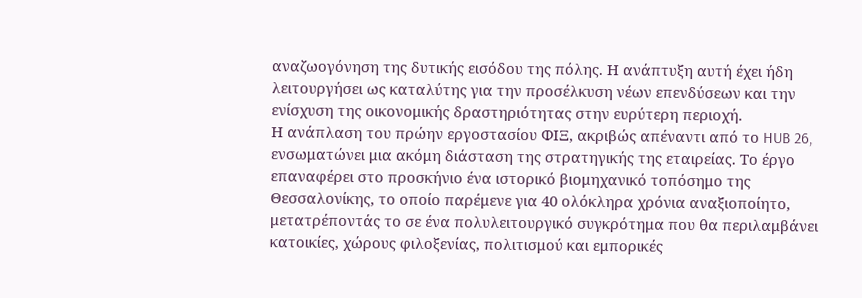αναζωογόνηση της δυτικής εισόδου της πόλης. Η ανάπτυξη αυτή έχει ήδη λειτουργήσει ως καταλύτης για την προσέλκυση νέων επενδύσεων και την ενίσχυση της οικονομικής δραστηριότητας στην ευρύτερη περιοχή.
Η ανάπλαση του πρώην εργοστασίου ΦΙΞ, ακριβώς απέναντι από το HUB 26, ενσωματώνει μια ακόμη διάσταση της στρατηγικής της εταιρείας. Το έργο επαναφέρει στο προσκήνιο ένα ιστορικό βιομηχανικό τοπόσημο της Θεσσαλονίκης, το οποίο παρέμενε για 40 ολόκληρα χρόνια αναξιοποίητο, μετατρέποντάς το σε ένα πολυλειτουργικό συγκρότημα που θα περιλαμβάνει κατοικίες, χώρους φιλοξενίας, πολιτισμού και εμπορικές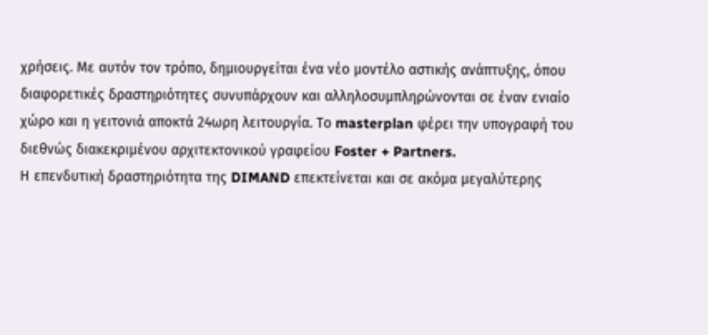χρήσεις. Με αυτόν τον τρόπο, δημιουργείται ένα νέο μοντέλο αστικής ανάπτυξης, όπου διαφορετικές δραστηριότητες συνυπάρχουν και αλληλοσυμπληρώνονται σε έναν ενιαίο χώρο και η γειτονιά αποκτά 24ωρη λειτουργία. Το masterplan φέρει την υπογραφή του διεθνώς διακεκριμένου αρχιτεκτονικού γραφείου Foster + Partners.
Η επενδυτική δραστηριότητα της DIMAND επεκτείνεται και σε ακόμα μεγαλύτερης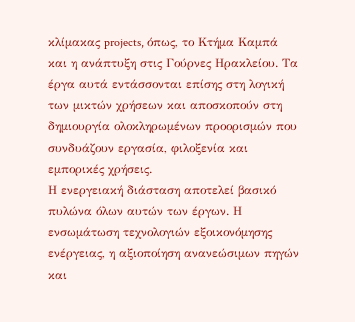κλίμακας projects, όπως, το Κτήμα Καμπά και η ανάπτυξη στις Γούρνες Ηρακλείου. Τα έργα αυτά εντάσσονται επίσης στη λογική των μικτών χρήσεων και αποσκοπούν στη δημιουργία ολοκληρωμένων προορισμών που συνδυάζουν εργασία, φιλοξενία και εμπορικές χρήσεις.
Η ενεργειακή διάσταση αποτελεί βασικό πυλώνα όλων αυτών των έργων. Η ενσωμάτωση τεχνολογιών εξοικονόμησης ενέργειας, η αξιοποίηση ανανεώσιμων πηγών και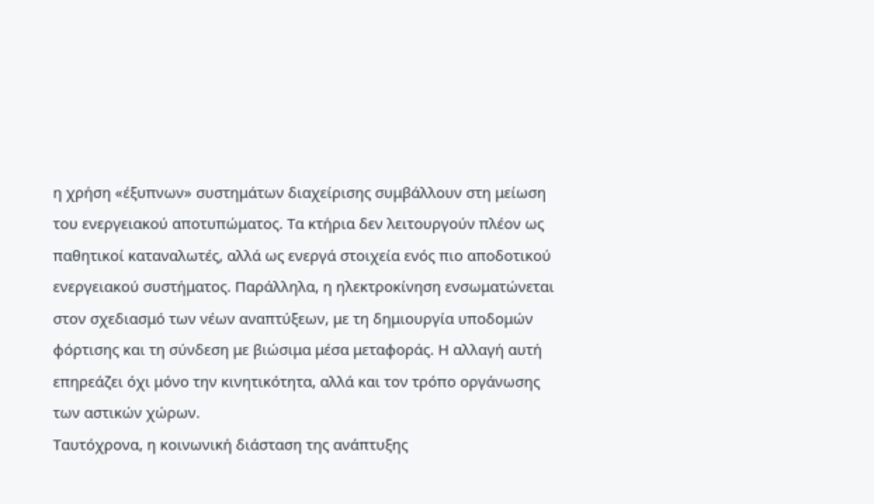η χρήση «έξυπνων» συστημάτων διαχείρισης συμβάλλουν στη μείωση του ενεργειακού αποτυπώματος. Τα κτήρια δεν λειτουργούν πλέον ως παθητικοί καταναλωτές, αλλά ως ενεργά στοιχεία ενός πιο αποδοτικού ενεργειακού συστήματος. Παράλληλα, η ηλεκτροκίνηση ενσωματώνεται στον σχεδιασμό των νέων αναπτύξεων, με τη δημιουργία υποδομών φόρτισης και τη σύνδεση με βιώσιμα μέσα μεταφοράς. Η αλλαγή αυτή επηρεάζει όχι μόνο την κινητικότητα, αλλά και τον τρόπο οργάνωσης των αστικών χώρων.
Ταυτόχρονα, η κοινωνική διάσταση της ανάπτυξης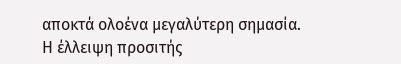αποκτά ολοένα μεγαλύτερη σημασία. Η έλλειψη προσιτής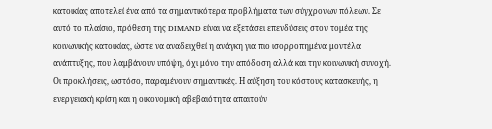κατοικίας αποτελεί ένα από τα σημαντικότερα προβλήματα των σύγχρονων πόλεων. Σε αυτό το πλαίσιο, πρόθεση της DIMAND είναι να εξετάσει επενδύσεις στον τομέα της κοινωνικής κατοικίας, ώστε να αναδειχθεί η ανάγκη για πιο ισορροπημένα μοντέλα ανάπτυξης, που λαμβάνουν υπόψη, όχι μόνο την απόδοση αλλά και την κοινωνική συνοχή.
Οι προκλήσεις, ωστόσο, παραμένουν σημαντικές. Η αύξηση του κόστους κατασκευής, η ενεργειακή κρίση και η οικονομική αβεβαιότητα απαιτούν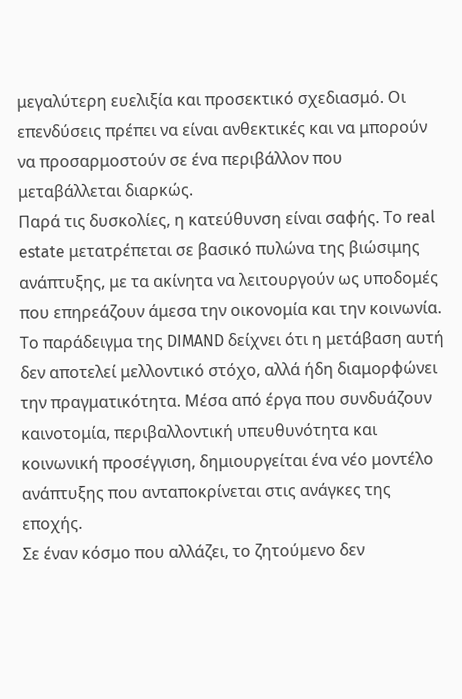μεγαλύτερη ευελιξία και προσεκτικό σχεδιασμό. Οι επενδύσεις πρέπει να είναι ανθεκτικές και να μπορούν να προσαρμοστούν σε ένα περιβάλλον που μεταβάλλεται διαρκώς.
Παρά τις δυσκολίες, η κατεύθυνση είναι σαφής. Το real estate μετατρέπεται σε βασικό πυλώνα της βιώσιμης ανάπτυξης, με τα ακίνητα να λειτουργούν ως υποδομές που επηρεάζουν άμεσα την οικονομία και την κοινωνία.
Το παράδειγμα της DIMAND δείχνει ότι η μετάβαση αυτή δεν αποτελεί μελλοντικό στόχο, αλλά ήδη διαμορφώνει την πραγματικότητα. Μέσα από έργα που συνδυάζουν καινοτομία, περιβαλλοντική υπευθυνότητα και κοινωνική προσέγγιση, δημιουργείται ένα νέο μοντέλο ανάπτυξης που ανταποκρίνεται στις ανάγκες της εποχής.
Σε έναν κόσμο που αλλάζει, το ζητούμενο δεν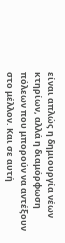είναι απλώς η δημιουργία νέων κτηρίων, αλλά η διαμόρφωση πόλεων που μπορούν να αντέξουν στο μέλλον. Και σε αυτή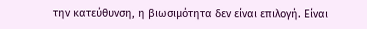την κατεύθυνση, η βιωσιμότητα δεν είναι επιλογή. Είναι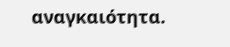αναγκαιότητα.